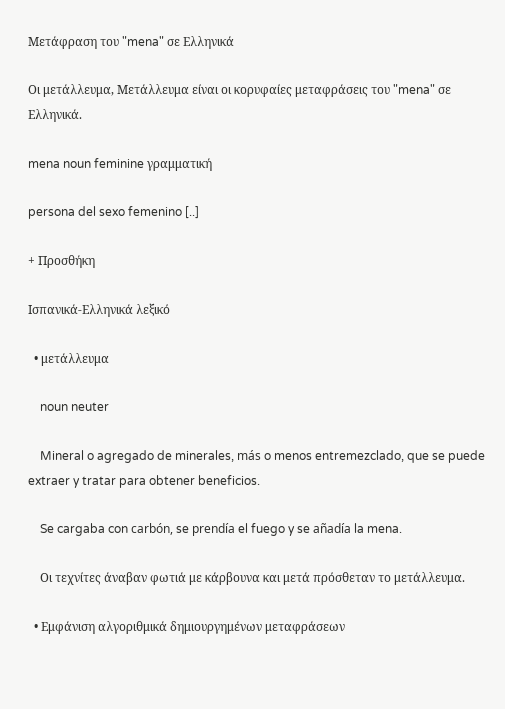Μετάφραση του "mena" σε Ελληνικά

Οι μετάλλευμα, Μετάλλευμα είναι οι κορυφαίες μεταφράσεις του "mena" σε Ελληνικά.

mena noun feminine γραμματική

persona del sexo femenino [..]

+ Προσθήκη

Ισπανικά-Ελληνικά λεξικό

  • μετάλλευμα

    noun neuter

    Mineral o agregado de minerales, más o menos entremezclado, que se puede extraer y tratar para obtener beneficios.

    Se cargaba con carbón, se prendía el fuego y se añadía la mena.

    Οι τεχνίτες άναβαν φωτιά με κάρβουνα και μετά πρόσθεταν το μετάλλευμα.

  • Εμφάνιση αλγοριθμικά δημιουργημένων μεταφράσεων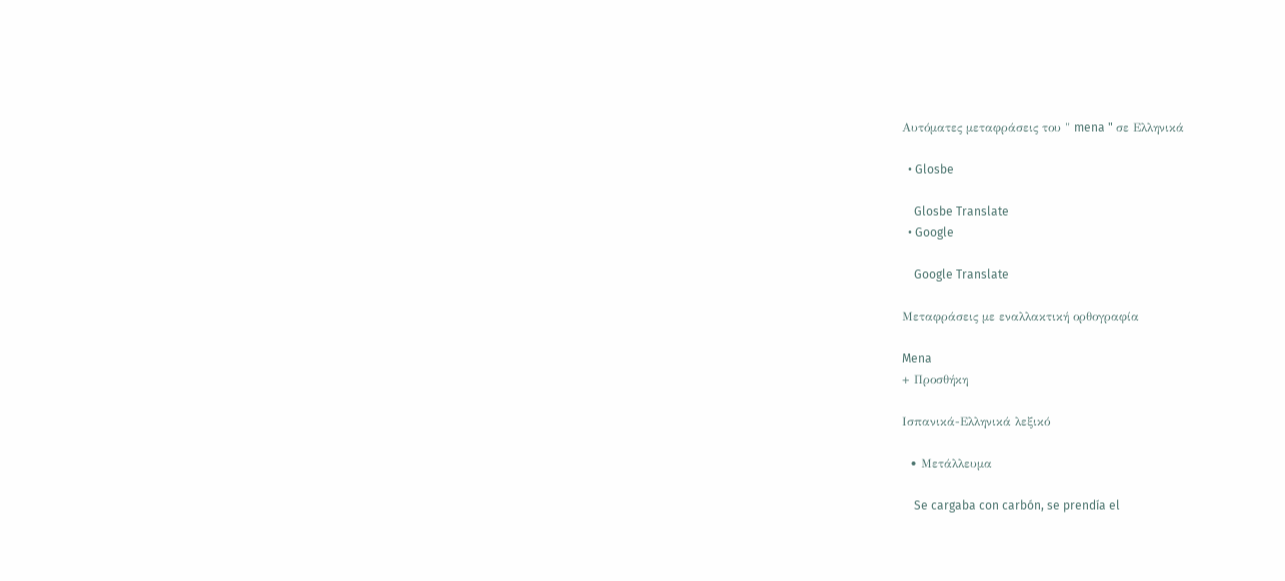Αυτόματες μεταφράσεις του " mena " σε Ελληνικά

  • Glosbe

    Glosbe Translate
  • Google

    Google Translate

Μεταφράσεις με εναλλακτική ορθογραφία

Mena
+ Προσθήκη

Ισπανικά-Ελληνικά λεξικό

  • Μετάλλευμα

    Se cargaba con carbón, se prendía el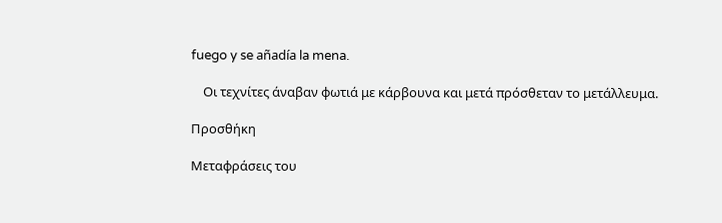fuego y se añadía la mena.

    Οι τεχνίτες άναβαν φωτιά με κάρβουνα και μετά πρόσθεταν το μετάλλευμα.

Προσθήκη

Μεταφράσεις του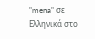"mena" σε Ελληνικά στο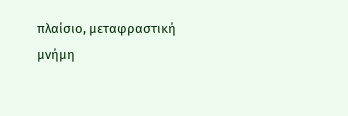πλαίσιο, μεταφραστική μνήμη